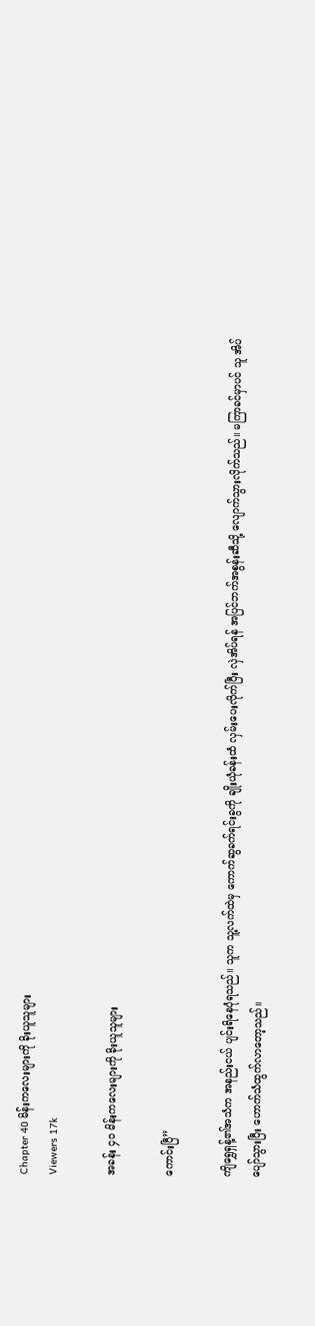Chapter 40 မိန်းကလေးများကို ခိုးယူသူများ
Viewers 17k

အခန်း ၄၀ မိန်းကလေးများကို ခိုးယူသူများ

ကောင်းပြီ”

ကျိရွှေရှန့်၏အသံက အနည်းငယ် ပျင်းရိနေပုံရသည်။ သူက သူ့လက်ထဲမှ ကောက်ဆွခက်ရင်းခွကို ချိုးယုံခန်းထံ လှမ်းပေးလိုက်ပြီး လှဲအိပ်ရန် အပြင်ဘက်အစွန်းဆီသို့ လျောက်သွားလိုက်သည်။ မကြာခင်မှာပင် သူ အိပ်ပျော်သွားပြီး ဟောက်သံထွက်လာတော့သည်။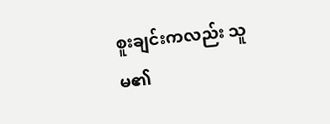စူးချင်းကလည်း သူမ၏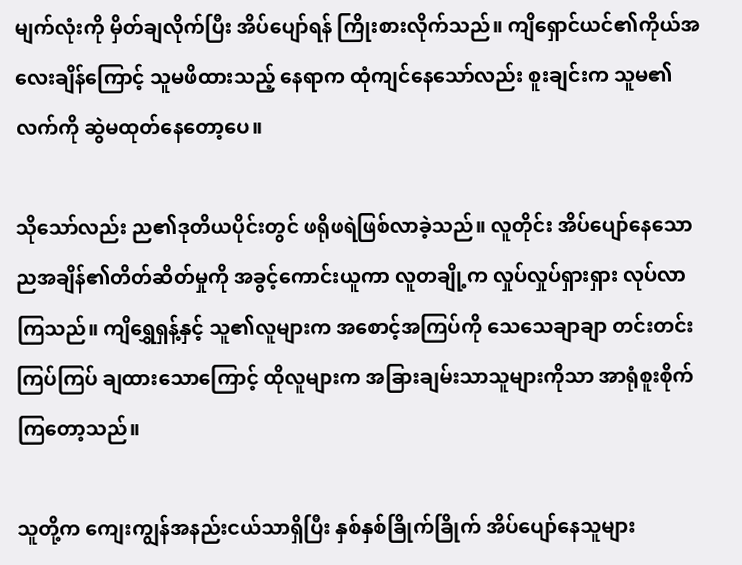မျက်လုံးကို မှိတ်ချလိုက်ပြီး အိပ်ပျော်ရန် ကြိုးစားလိုက်သည်။ ကျိရှောင်ယင်၏ကိုယ်အလေးချိန်ကြောင့် သူမဖိထားသည့် နေရာက ထုံကျင်နေသော်လည်း စူးချင်းက သူမ၏လက်ကို ဆွဲမထုတ်နေတော့ပေ။

သိုသော်လည်း ည၏ဒုတိယပိုင်းတွင် ဖရိုဖရဲဖြစ်လာခဲ့သည်။ လူတိုင်း အိပ်ပျော်နေသော ညအချိန်၏တိတ်ဆိတ်မှုကို အခွင့်ကောင်းယူကာ လူတချို့က လှုပ်လှုပ်ရှားရှား လုပ်လာကြသည်။ ကျိရွှေရှန့်နှင့် သူ၏လူများက အစောင့်အကြပ်ကို သေသေချာချာ တင်းတင်းကြပ်ကြပ် ချထားသောကြောင့် ထိုလူများက အခြားချမ်းသာသူများကိုသာ အာရုံစူးစိုက်ကြတော့သည်။

သူတို့က ကျေးကျွန်အနည်းငယ်သာရှိပြီး နှစ်နှစ်ခြိုက်ခြိုက် အိပ်ပျော်နေသူများ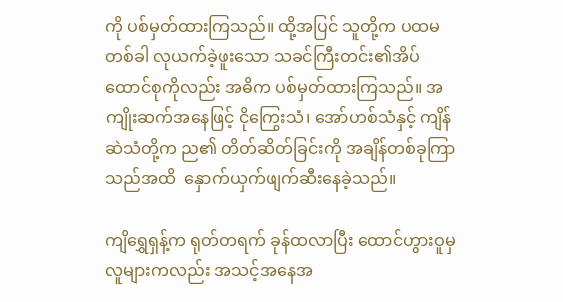ကို ပစ်မှတ်ထားကြသည်။ ထို့အပြင် သူတို့က ပထမတစ်ခါ လုယက်ခဲ့ဖူးသော သခင်ကြီးတင်း၏အိပ်ထောင်စုကိုလည်း အဓိက ပစ်မှတ်ထားကြသည်။ အကျိုးဆက်အနေဖြင့် ငိုကြွေးသံ၊ အော်ဟစ်သံနှင့် ကျိန်ဆဲသံတို့က ည၏ တိတ်ဆိတ်ခြင်းကို အချိန်တစ်ခုကြာသည်အထိ  နှောက်ယှက်ဖျက်ဆီးနေခဲ့သည်။

ကျိရွှေရှန့်က ရုတ်တရက် ခုန်ထလာပြီး ထောင်ဟွားဝူမှလူများကလည်း အသင့်အနေအ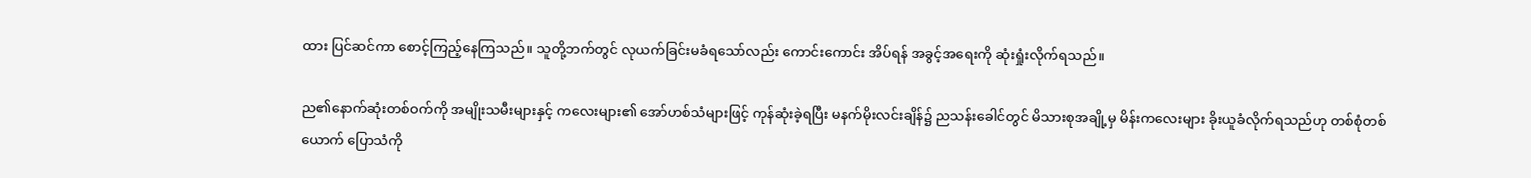ထား ပြင်ဆင်ကာ စောင့်ကြည့်နေကြသည်။ သူတို့ဘက်တွင် လုယက်ခြင်းမခံရသော်လည်း ကောင်းကောင်း အိပ်ရန် အခွင့်အရေးကို ဆုံးရှုံးလိုက်ရသည်။

ည၏နောက်ဆုံးတစ်ဝက်ကို အမျိုးသမီးများနှင့် ကလေးများ၏ အော်ဟစ်သံများဖြင့် ကုန်ဆုံးခဲ့ရပြီး မနက်မိုးလင်းချိန်၌ ညသန်းခေါင်တွင် မိသားစုအချို့မှ မိန်းကလေးများ ခိုးယူခံလိုက်ရသည်ဟု တစ်စုံတစ်ယောက် ပြောသံကို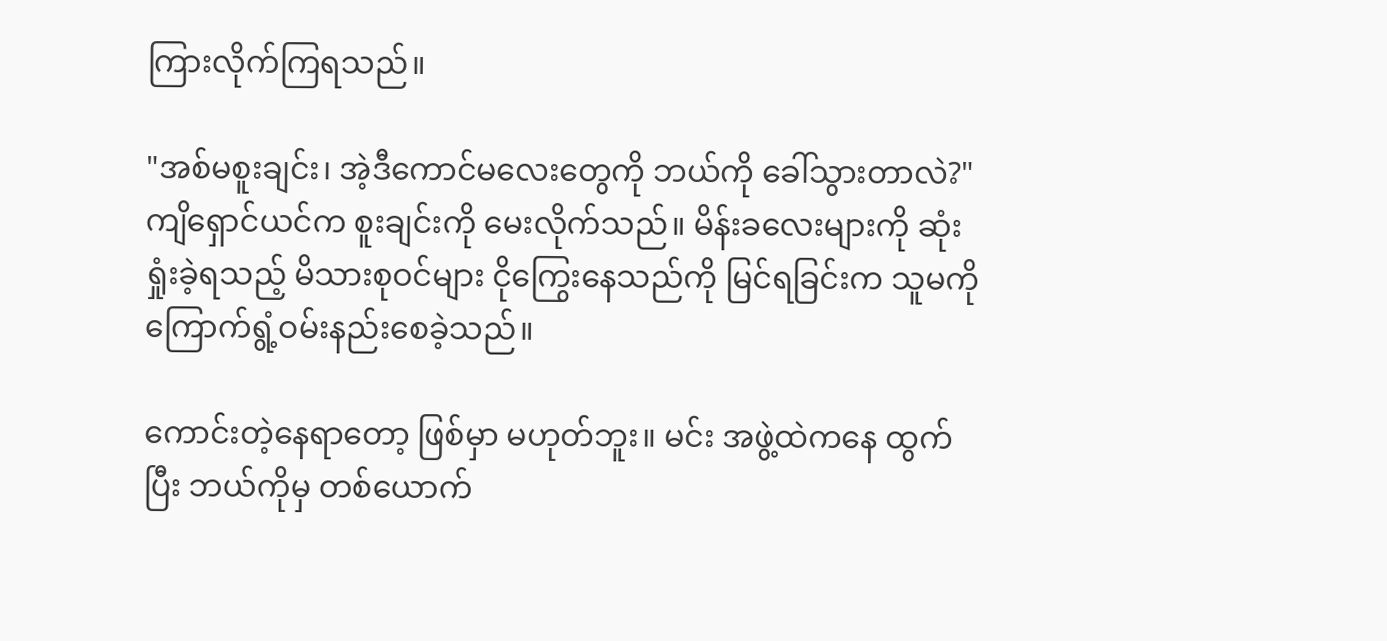ကြားလိုက်ကြရသည်။

"အစ်မစူးချင်း၊ အဲ့ဒီကောင်မလေးတွေကို ဘယ်ကို ခေါ်သွားတာလဲ?" ကျိရှောင်ယင်က စူးချင်းကို မေးလိုက်သည်။ မိန်းခလေးများကို ဆုံးရှုံးခဲ့ရသည့် မိသားစုဝင်များ ငိုကြွေးနေသည်ကို မြင်ရခြင်းက သူမကို ကြောက်ရွံ့ဝမ်းနည်းစေခဲ့သည်။

ကောင်းတဲ့နေရာ‌တော့ ဖြစ်မှာ မဟုတ်ဘူး။ မင်း အဖွဲ့ထဲကနေ ထွက်ပြီး ဘယ်ကိုမှ တစ်ယောက်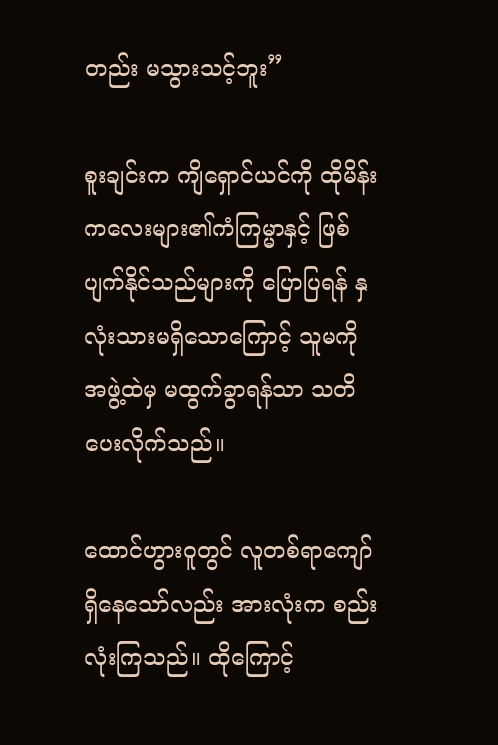တည်း မသွားသင့်ဘူး”

စူးချင်းက ကျိရှောင်ယင်ကို ထိုမိန်းကလေးများ၏ကံကြမ္မာနှင့် ဖြစ်ပျက်နိုင်သည်များကို ပြောပြရန် နှလုံးသားမရှိသောကြောင့် သူမကို အဖွဲ့ထဲမှ မထွက်ခွာရန်သာ သတိပေးလိုက်သည်။

ထောင်ဟွားဝူတွင် လူတစ်ရာကျော်ရှိနေသော်လည်း အားလုံးက စည်းလုံးကြသည်။ ထိုကြောင့်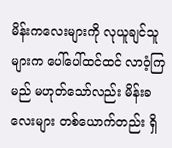မိန်းကလေးများကို လုယူချင်သူများက ပေါ်ပေါ်ထင်ထင် လာဝံ့ကြမည် မဟုတ်သော်လည်း မိန်းခလေးများ တစ်ယောက်တည်း ရှိ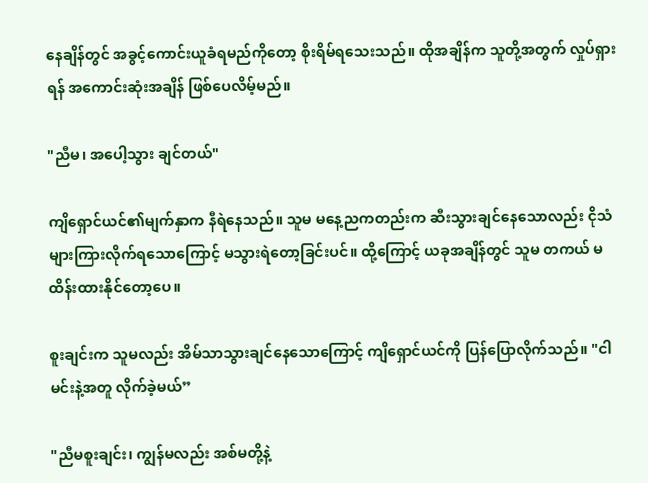နေချိန်တွင် အခွင့်ကောင်းယူခံရမည်ကိုတော့ စိုးရိမ်ရသေးသည်။ ထိုအချိန်က သူတို့အတွက် လှုပ်ရှားရန် အကောင်းဆုံးအချိန် ဖြစ်ပေလိမ့်မည်။

"ညီမ၊ အပေါ့သွား ချင်တယ်"

ကျိရှောင်ယင်၏မျက်နှာက နီရဲနေသည်။ သူမ မနေ့ညကတည်းက ဆီးသွားချင်နေသောလည်း ငိုသံများကြားလိုက်ရသောကြောင့် မသွားရဲတော့ခြင်းပင်။ ထို့ကြောင့် ယခုအချိန်တွင် သူမ တကယ် မထိန်းထားနိုင်တော့ပေ။

စူးချင်းက သူမလည်း အိမ်သာသွားချင်နေသောကြောင့် ကျိရှောင်ယင်ကို ပြန်ပြောလိုက်သည်။ "ငါ မင်းနဲ့အတူ လိုက်ခဲ့မယ်”

"ညီမစူးချင်း၊ ကျွန်မလည်း အစ်မတို့နဲ့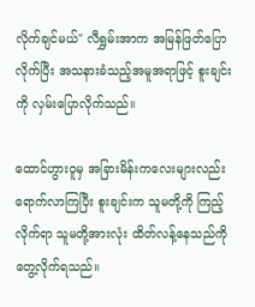လိုက်ချင်မယ်" လီရွှမ်းအာက အမြန်ဖြတ်ပြောလိုက်ပြီး အသနားခံသည့်အမူအရာဖြင့် စူးချင်းကို လှမ်းပြောလိုက်သည်။

ထောင်ဟွားဝူမှ အခြားမိန်းကလေးများလည်း ရောက်လာကြပြီး စူးချင်းက သူမတို့ကို ကြည့်လိုက်ရာ သူမတို့အားလုံး ထိတ်လန့်နေသည်ကို တွေ့လိုက်ရသည်။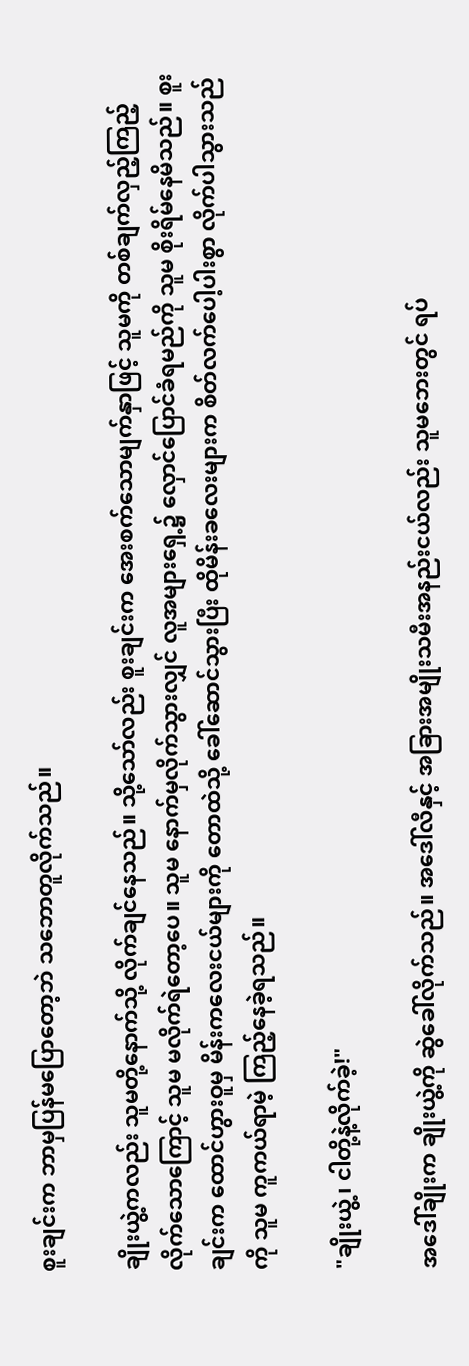စူးချင်းက ဘာမှပြန်မပြောတော့ဘဲ သဘောတူလိုက်သည်။

ချိုးယွဲ့ကလည်း သူမတို့နောက်သို့ လိုက်ချင်နေသည်။ သို့သော်လည်း စူးချင်းက အေးစက်သောမျက်နှာဖြင့် သူမကို တစ်ချက်လှည့်ကြည့်လိုက်သောကြောင့် သူမ မလိုက်ရဲတော့ပေ။ သူမ နောက်မှလိုက်သွားလျှင် လူအများရှေ့၌ လှောင်ပြောင်ခံရမည်ကို သူမ စိုးရိမ်နေမိသည်။ စူးချင်းက ထောင်ဟွားဝူမှ မိန်းကလေးငယ်များကို တောထဲသို့ ခေါ်ဆောင်သွားပြီး ထိုမိန်းခလေးများက စိတ်လက်ပေါ့ပါးစွာ လိုက်ပါသွားသည်ကို သူမ ကူကယ်ရာမဲ့ ကြည့်နေခဲ့ရသည်။

"ချိုးယွဲ့၊ ငါတို့နဲ့လိုက်ခဲ့!"

အဒေါ်ချိုးက ချိုးယွဲ့ကို ဆွဲခေါ်လိုက်သည်။ အဒေါ်လီနှင့် အခြားအမျိုးသမီးအနည်းငယ်လည်း သူမဘေးတွင် ရပ်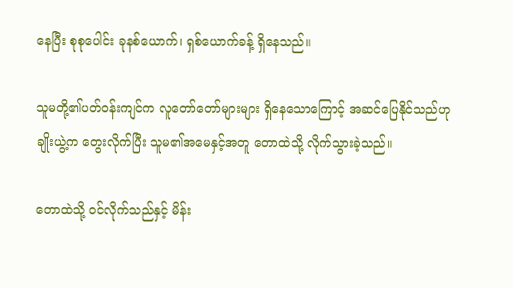နေပြီး စုစုပေါင်း ခုနစ်ယောက်၊ ရှစ်ယောက်ခန့် ရှိနေသည်။

သူမတို့၏ပတ်ဝန်းကျင်က လူတော်တော်များများ ရှိနေသောကြောင့် အဆင်ပြေနိုင်သည်ဟု ချိုးယွဲ့က တွေးလိုက်ပြီး သူမ၏အမေနှင့်အတူ တောထဲသို့ လိုက်သွားခဲ့သည်။

တောထဲသို့ ဝင်လိုက်သည်နှင့် မိန်း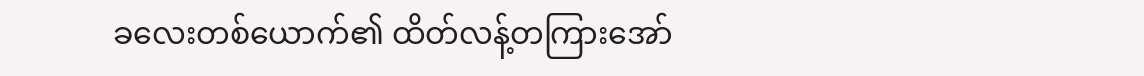ခလေးတစ်ယောက်၏ ထိတ်လန့်တကြားအော်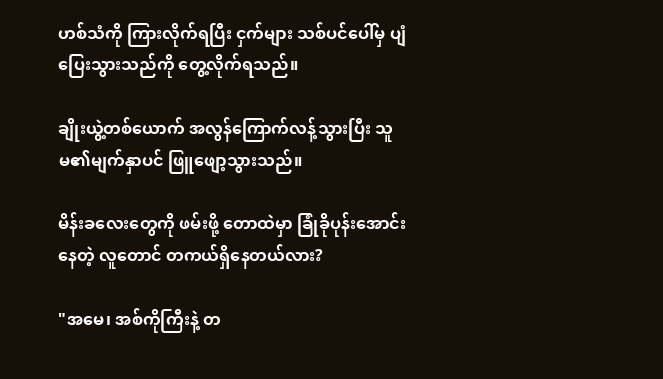ဟစ်သံကို ကြားလိုက်ရပြီး ငှက်များ သစ်ပင်ပေါ်မှ ပျံပြေးသွားသည်ကို တွေ့လိုက်ရသည်။

ချိုးယွဲ့တစ်ယောက် အလွန်ကြောက်လန့်သွားပြီး သူမ၏မျက်နှာပင် ဖြူဖျော့သွားသည်။

မိန်းခလေးတွေကို ဖမ်းဖို့ တောထဲမှာ ခြုံခိုပုန်းအောင်းနေတဲ့ လူတောင် တကယ်ရှိနေတယ်လား?

"အမေ၊ အစ်ကိုကြီးနဲ့ တ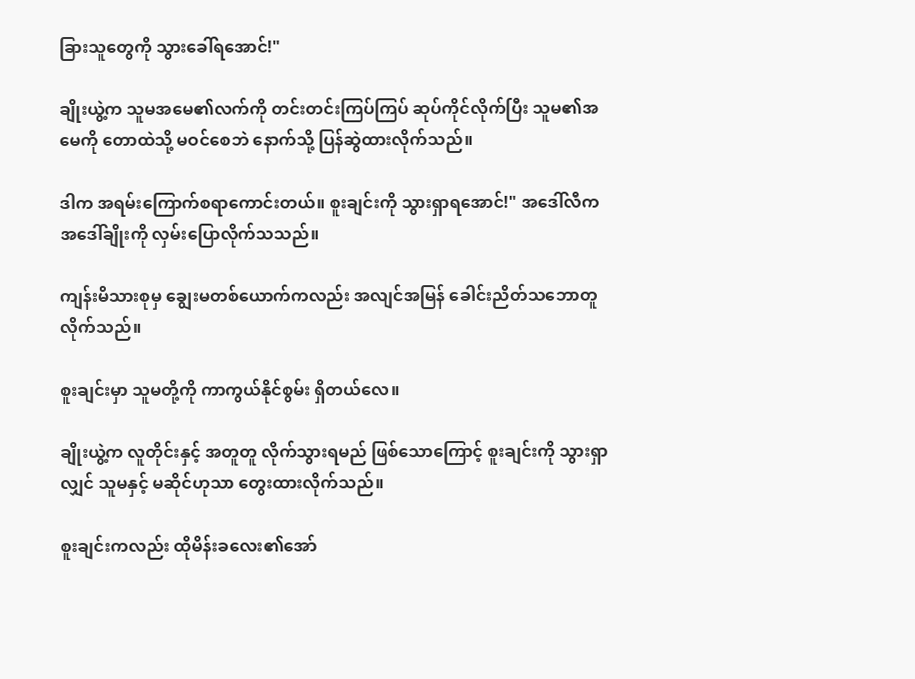ခြားသူတွေကို သွားခေါ်ရအောင်!"

ချိုးယွဲ့က သူမအမေ၏လက်ကို တင်းတင်းကြပ်ကြပ် ဆုပ်ကိုင်လိုက်ပြီး သူမ၏အမေကို တောထဲသို့ မဝင်စေဘဲ နောက်သို့ ပြန်ဆွဲထားလိုက်သည်။

ဒါက အရမ်းကြောက်စရာကောင်းတယ်။ စူးချင်းကို သွားရှာရအောင်!" အ‌ဒေါ်လီက အ‌ဒေါ်ချိုးကို လှမ်းပြောလိုက်သသည်။

ကျန်းမိသားစုမှ ချွေးမတစ်ယောက်ကလည်း အလျင်အမြန် ခေါင်းညိတ်သဘောတူလိုက်သည်။

စူးချင်းမှာ သူမတို့ကို ကာကွယ်နိုင်စွမ်း ရှိတယ်လေ။

ချိုးယွဲ့က လူတိုင်းနှင့် အတူတူ လိုက်သွားရမည် ဖြစ်သောကြောင့် စူးချင်းကို သွားရှာလျှင် သူမနှင့် မဆိုင်ဟုသာ တွေးထားလိုက်သည်။

စူးချင်းကလည်း ထိုမိန်းခလေး၏အော်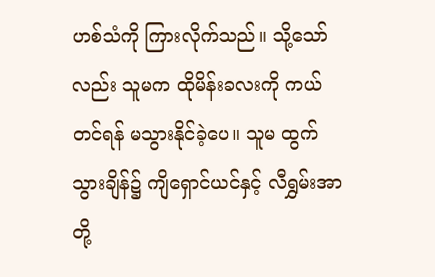ဟစ်သံကို ကြားလိုက်သည်။ သို့သော်လည်း သူမက ထိုမိန်းခလးကို ကယ်တင်ရန် မသွားနိုင်ခဲ့ပေ။ သူမ ထွက်သွားချိန်၌ ကျိရှောင်ယင်နှင့် လီရွှမ်းအာတို့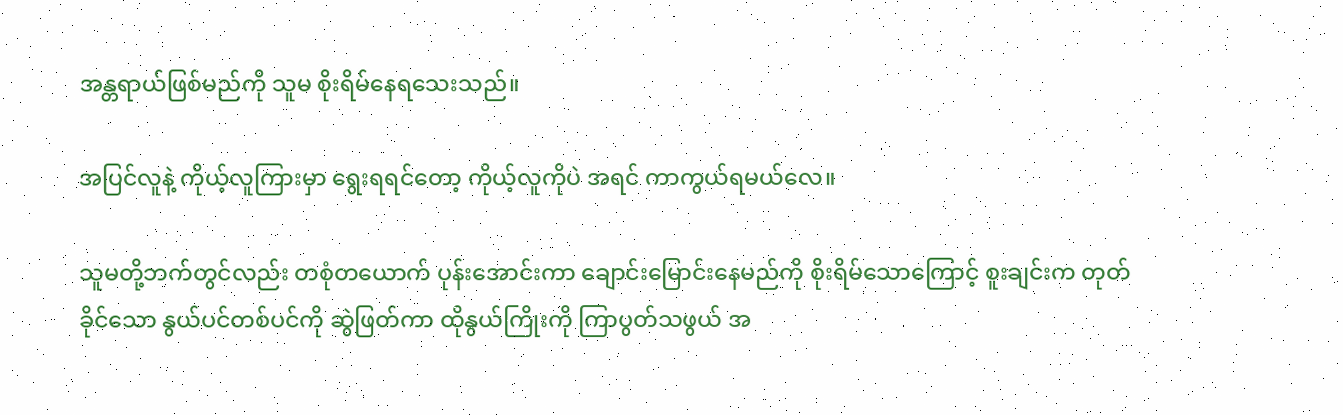အန္တရာယ်ဖြစ်မည်ကို သူမ စိုးရိမ်နေရသေးသည်။

အပြင်လူနဲ့ ကိုယ့်လူကြားမှာ ရွေးရရင်တော့ ကိုယ့်လူကိုပဲ အရင် ကာကွယ်ရမယ်လေ။

သူမတို့ဘက်တွင်လည်း တစုံတယောက် ပုန်းအောင်းကာ ချောင်းမြောင်းနေမည်ကို စိုးရိမ်သောကြောင့် စူးချင်းက တုတ်ခိုင်သော နွယ်ပင်တစ်ပင်ကို ဆွဲဖြတ်ကာ ထိုနွယ်ကြိုးကို ကြာပွတ်သဖွယ် အ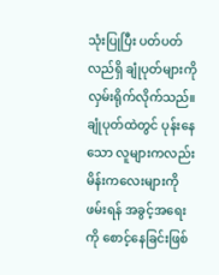သုံးပြုပြီး ပတ်ပတ်လည်ရှိ ချုံပုတ်များကို လှမ်းရိုက်လိုက်သည်။ ချုံပုတ်ထဲတွင် ပုန်းနေသော လူများကလည်း မိန်းကလေးများကို ဖမ်းရန် အခွင့်အရေးကို စောင့်နေခြင်းဖြစ်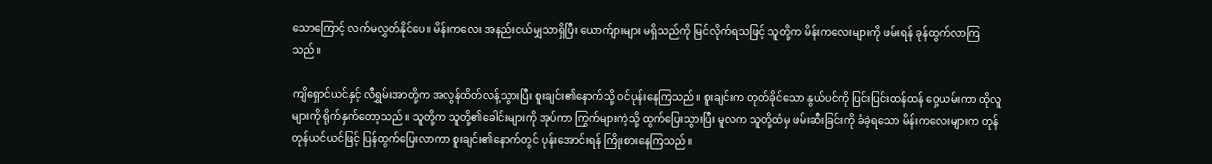သောကြောင့် လက်မလွှတ်နိုင်ပေ။ မိန်းကလေး အနည်းငယ်မျှသာရှိပြီး ယောက်ျားများ မရှိသည်ကို မြင်လိုက်ရသဖြင့် သူတို့က မိန်းကလေးများကို ဖမ်းရန် ခုန်ထွက်လာကြသည်။

ကျိရှောင်ယင်နှင့် လီရွှမ်းအာတို့က အလွန်ထိတ်လန့်သွားပြီး စူးချင်း၏နောက်သို့ ဝင်ပုန်းနေကြသည်။ စူးချင်းက တုတ်ခိုင်သော နွယ်ပင်ကို ပြင်းပြင်းထန်ထန် ဝှေ့ယမ်းကာ ထိုလူများကို ရိုက်နှက်တော့သည်။ သူတို့က သူတို့၏ခေါင်းများကို အုပ်ကာ ကြွက်များကဲ့သို့ ထွက်ပြေးသွားပြီး မူလက သူတို့ထံမှ ဖမ်းဆီးခြင်းကို ခံခဲ့ရသော မိန်းကလေးများက တုန်တုန်ယင်ယင်ဖြင့် ပြန်ထွက်ပြေးလာကာ စူးချင်း၏နောက်တွင် ပုန်းအောင်းရန် ကြိုးစားနေကြသည်။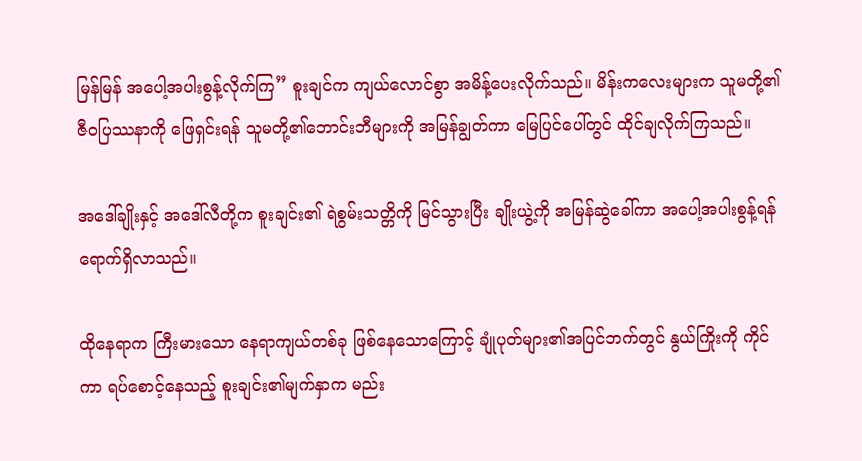မြန်မြန် အပေါ့အပါးစွန့်လိုက်ကြ” စူးချင်က ကျယ်လောင်စွာ အမိန့်ပေးလိုက်သည်။ မိန်းကလေးများက သူမတို့၏ ဇီဝပြဿနာကို ဖြေရှင်းရန် သူမတို့၏ဘောင်းဘီများကို အမြန်ချွတ်ကာ မြေပြင်ပေါ်တွင် ထိုင်ချလိုက်ကြသည်။

အ‌ဒေါ်ချိုးနှင့် အ‌ဒေါ်လီတို့က စူးချင်း၏ ရဲစွမ်းသတ္တိကို မြင်သွားပြီး ချိုးယွဲ့ကို အမြန်ဆွဲခေါ်ကာ အပေါ့အပါးစွန့်ရန် ရောက်ရှိလာသည်။

ထိုနေရာက ကြီးမားသော နေရာကျယ်တစ်ခု ဖြစ်နေသောကြောင့် ချုံပုတ်များ၏အပြင်ဘက်တွင် နွယ်ကြိုးကို ကိုင်ကာ ရပ်စောင့်နေသည့် စူးချင်း၏မျက်နှာက မည်း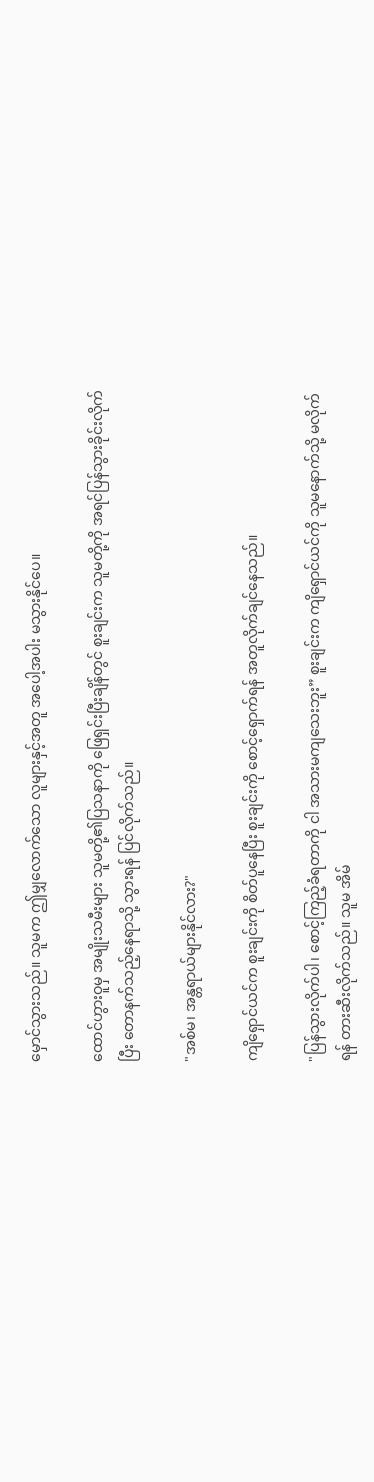မှောင်သွားသည်။ သူမက ဤမျှလောက်သော လူများနှင့်အတူ အပေါ့အပါး မသွားနိုင်ပေ။

ထောင်ဟွားဝူမှ အမျိုးသမီးများ သူမတို့၏ပြသနာကို ဖြေရှင်းပြီးချိန်တွင် စူးချင်းက သူမတို့ကို အရင်ပြန်သွားခိုင်းလိုက်ပြီး တောနက်သည့်နေရာသို့ သွားရန် ပြင်လိုက်သည်။

"အစ်မ၊ အန္တရာယ်များနိုင်လား?"

ကျိရှောင်ယင်က စူးချင်းကို စိတ်ပူနေပြီး စူးချင်းကို စောင့်ရှောက်ရန် အတူလိုက်ချင်နေသည်။

"ပြန်သွားလိုက်ပါ၊ စောင့်ကြည့်ခံရတာကို ငါ အသားမကျသေးဘူး” စူးချင်းက ကျိရှောင်ယင်ကို သူမနောက်သို့ မလိုက်ရန် တားဆီးလိုက်သည်။ သူမ အိမ်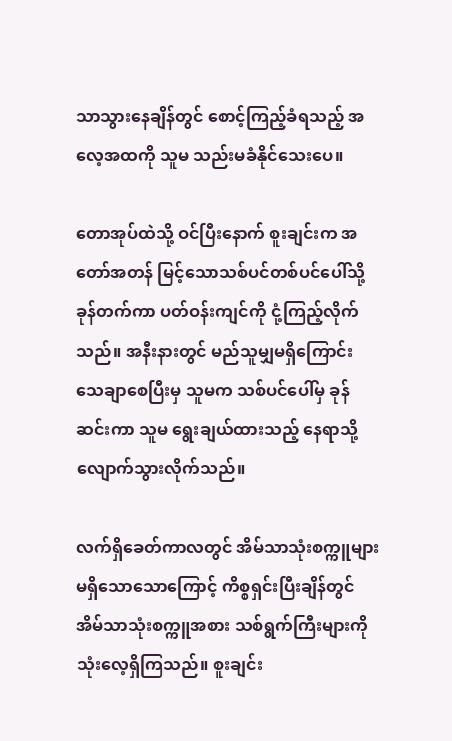သာသွားနေချိန်တွင် စောင့်ကြည့်ခံရသည့် အလေ့အထကို သူမ သည်းမခံနိုင်သေးပေ။

တောအုပ်ထဲသို့ ဝင်ပြီးနောက် စူးချင်းက အတော်အတန် မြင့်သောသစ်ပင်တစ်ပင်ပေါ်သို့ ခုန်တက်ကာ ပတ်ဝန်းကျင်ကို ငုံ့ကြည့်လိုက်သည်။ အနီးနားတွင် မည်သူမျှမရှိကြောင်း သေချာစေပြီးမှ သူမက သစ်ပင်ပေါ်မှ ခုန်ဆင်းကာ သူမ ရွေးချယ်ထားသည့် နေရာသို့ လျောက်သွားလိုက်သည်။

လက်ရှိခေတ်ကာလတွင် အိမ်သာသုံးစက္ကူများ မရှိသောသောကြောင့် ကိစ္စရှင်းပြီးချိန်တွင် အိမ်သာသုံးစက္ကူအစား သစ်ရွက်ကြီးများကို သုံးလေ့ရှိကြသည်။ စူးချင်း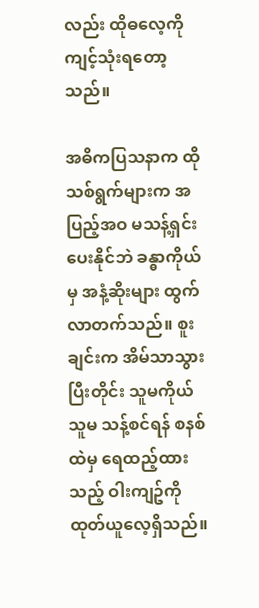လည်း ထိုဓလေ့ကို ကျင့်သုံးရတော့သည်။

အဓိကပြသနာက ထိုသစ်ရွက်များက အပြည့်အဝ မသန့်ရှင်းပေးနိုင်ဘဲ ခန္ဓာကိုယ်မှ အနံ့ဆိုးများ ထွက်လာတက်သည်။ စူးချင်းက အိမ်သာသွားပြီးတိုင်း သူမကိုယ်သူမ သန့်စင်ရန် စနစ်ထဲမှ ရေထည့်ထားသည့် ဝါးကျဥ်ကို ထုတ်ယူလေ့ရှိသည်။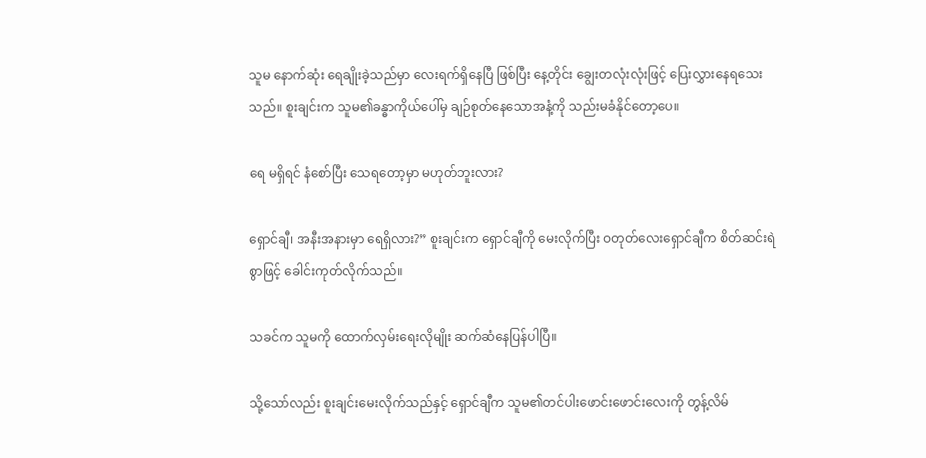သူမ နောက်ဆုံး ရေချိုးခဲ့သည်မှာ လေးရက်ရှိနေပြီ ဖြစ်ပြီး နေ့တိုင်း ချွေးတလုံးလုံးဖြင့် ပြေးလွှားနေရသေးသည်။ စူးချင်းက သူမ၏ခန္ဓာကိုယ်ပေါ်မှ ချဉ်စုတ်နေသောအနံ့ကို သည်းမခံနိုင်တော့ပေ။

ရေ မရှိရင် နံစော်ပြီး သေရတော့မှာ မဟုတ်ဘူးလား?

ရှောင်ချီ၊ အနီးအနားမှာ ရေရှိလား?” စူးချင်းက ရှောင်ချီကို မေးလိုက်ပြီး ဝတုတ်လေးရှောင်ချီက စိတ်ဆင်းရဲစွာဖြင့် ခေါင်းကုတ်လိုက်သည်။

သခင်က သူမကို ထောက်လှမ်းရေးလိုမျိုး ဆက်ဆံနေပြန်ပါပြီ။

သို့သော်လည်း စူးချင်းမေးလိုက်သည်နှင့် ရှောင်ချီက သူမ၏တင်ပါးဖောင်းဖောင်းလေးကို တွန့်လိမ်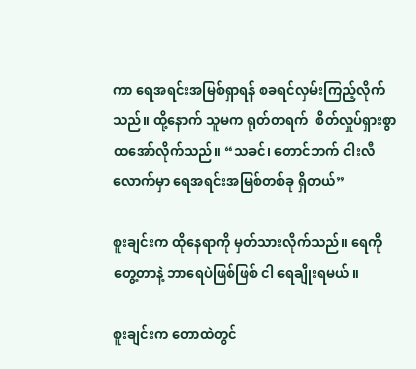ကာ ရေအရင်းအမြစ်ရှာရန် စခရင်လှမ်းကြည့်လိုက်သည်။ ထို့နောက် သူမက ရုတ်တရက်  စိတ်လှုပ်ရှားစွာ ထအော်လိုက်သည်။ “သခင်၊ တောင်ဘက် ငါးလီလောက်မှာ ရေအရင်းအမြစ်တစ်ခု ရှိတယ်”

စူးချင်းက ထိုနေရာကို မှတ်သားလိုက်သည်။ ရေကို တွေ့တာနဲ့ ဘာရေပဲဖြစ်ဖြစ် ငါ ရေချိုးရမယ်။

စူးချင်းက တောထဲတွင်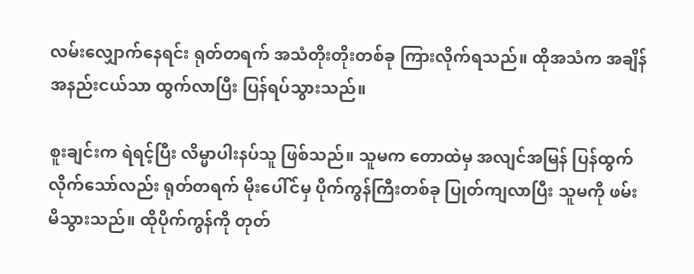လမ်းလျှောက်နေရင်း ရုတ်တရက် အသံတိုးတိုးတစ်ခု ကြားလိုက်ရသည်။ ထိုအသံက အချိန်အနည်းငယ်သာ ထွက်လာပြီး ပြန်ရပ်သွားသည်။

စူးချင်းက ရဲရင့်ပြီး လိမ္မာပါးနပ်သူ ဖြစ်သည်။ သူမက တောထဲမှ အလျင်အမြန် ပြန်ထွက်လိုက်သော်လည်း ရုတ်တရက် မိုးပေါ်င်မှ ပိုက်ကွန်ကြီးတစ်ခု ပြုတ်ကျလာပြီး သူမကို ဖမ်းမိသွားသည်။ ထိုပိုက်ကွန်ကို တုတ်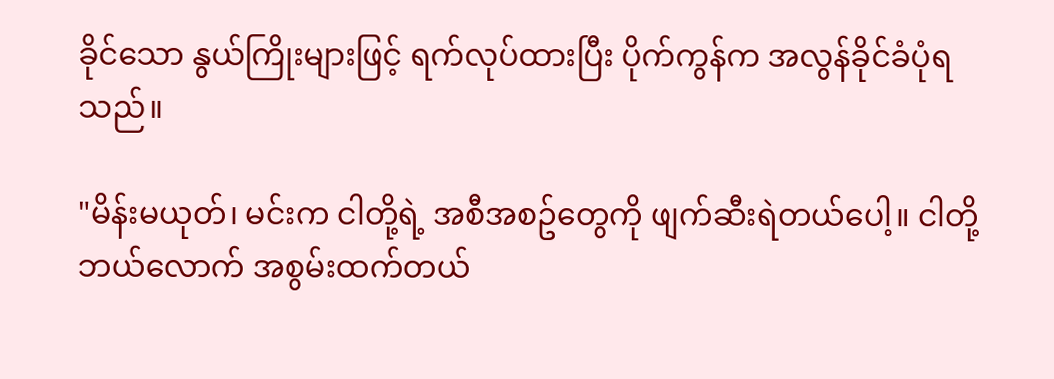ခိုင်သော နွယ်ကြိုးများဖြင့် ရက်လုပ်ထားပြီး ပိုက်ကွန်က အလွန်ခိုင်ခံပုံရသည်။

"မိန်းမယုတ်၊ မင်းက ငါတို့ရဲ့ အစီအစဥ်တွေကို ဖျက်ဆီးရဲတယ်ပေါ့။ ငါတို့ ဘယ်လောက် အစွမ်းထက်တယ်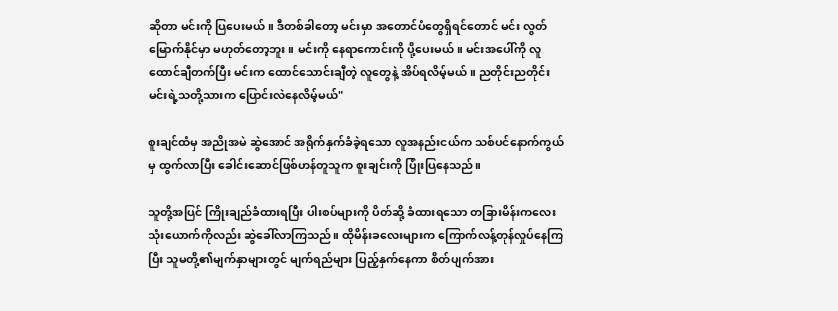ဆိုတာ မင်းကို ပြပေးမယ်။ ဒီတစ်ခါတော့ မင်းမှာ အတောင်ပံတွေရှိရင်တောင် မင်း လွတ်မြောက်နိုင်မှာ မဟုတ်တော့ဘူး။ မင်းကို နေရာကောင်းကို ပို့ပေးမယ်။ မင်းအပေါ်ကို လူထောင်ချီတက်ပြီး မင်းက ထောင်သောင်းချီတဲ့ လူတွေနဲ့ အိပ်ရလိမ့်မယ်။ ညတိုင်းညတိုင်း မင်းရဲ့သတို့သားက ပြောင်းလဲနေလိမ့်မယ်"

စူးချင်ထံမှ အညိုအမဲ ဆွဲအောင် အရိုက်နှက်ခံခဲ့ရသော လူအနည်းငယ်က သစ်ပင်နောက်ကွယ်မှ ထွက်လာပြီး ခေါင်းဆောင်ဖြစ်ဟန်တူသူက စူးချင်းကို ပြုံးပြနေသည်။

သူတို့အပြင် ကြိုးချည်ခံထားရပြီး ပါးစပ်များကို ပိတ်ဆို့ ခံထားရသော တခြားမိန်းကလေး သုံးယောက်ကိုလည်း ဆွဲခေါ်လာကြသည်။ ထိုမိန်းခလေးများက ကြောက်လန့်တုန်လှုပ်နေကြပြီး သူမတို့၏မျက်နှာများတွင် မျက်ရည်များ ပြည့်နှက်နေကာ စိတ်ပျက်အား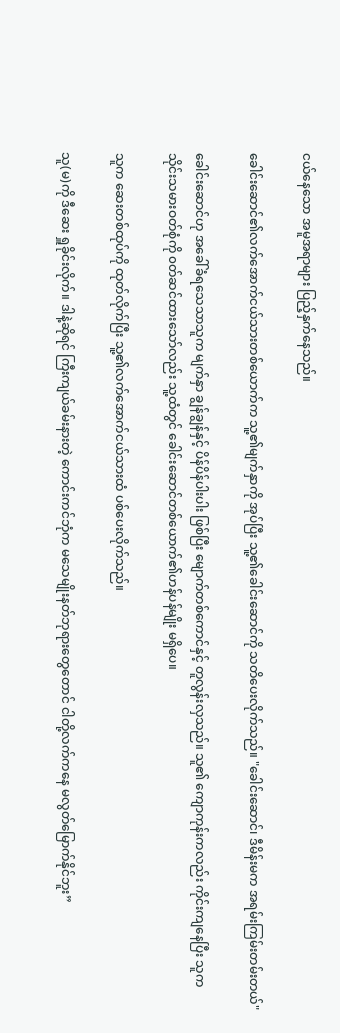ငယ်နေသော အမူအရာများ ပြည့်နှက်နေသည်။

ခေါင်းဆောင်၏လက်အောက်ငယ်သားတစ်ယောက်က သူ့၏မျက်နှာကို အုပ်ပြီး သူ့၏ခေါင်းဆောင်ကို သတိပေးလိုက်သည်။ "ခေါင်းဆောင်၊ ဒီမိန်းမက အရမ်းကြမ်းတမ်းတယ်"

ခေါင်းဆောင်ဟု အခေါ်ခံရသေသာသူက မျက်နှာ ချွန်ချွန်နှင့် ပိန်ပိန်ပါးပါး ဖြစ်ပြီး မျောက်တစ်ကောင်နှင့် တူလွန်းလှသည်။ သူ၏ ကျောကုန်းကလည်း ကိုင်းကျနေပြီး သူက သိုင်းသမားဝတ်စုံကို ၀တ်ဆင်ထားသော်လည်း သူ့ထံတွင် ခေါင်းဆောင်တစ်ယောက်၏ဟန်ပန်မျိုး မရှိပေ။

သူက ဆေးတစ်ထုပ်ကို ထုတ်လိုက်ပြီး သူ့၏လက်အောက်ငယ်သားထံ ပစ်ပေးလိုက်သည်။

သူ(မ)ကို ဒီဆေး ရှူခိုင်းလိုက်။ ဒါနဲ့ဆိုရင် ကြီးကျယ်ခမ်းနားတဲ့ ကောင်းကင်ဘုံက မသေမျိုးနတ်ဘုရားတွေတောင် ငါတို့လက်ကနေ မလွတ်မြောက်နိုင်ဘူး”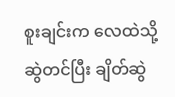စူးချင်းက လေထဲသို့ ဆွဲတင်ပြီး ချိတ်ဆွဲ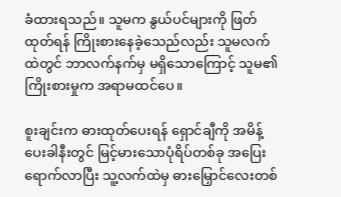ခံထားရသည်။ သူမက နွယ်ပင်များကို ဖြတ်ထုတ်ရန် ကြိုးစားနေခဲ့သေည်လည်း သူမလက်ထဲတွင် ဘာလက်နက်မှ မရှိသောကြောင့် သူမ၏ကြိုးစားမှုက အရာမထင်ပေ။

စူးချင်းက ဓားထုတ်ပေးရန် ရှောင်ချီကို အမိန့်ပေးခါနီးတွင် မြင့်မားသောပုံရိပ်တစ်ခု အပြေးရောက်လာပြီး သူ့လက်ထဲမှ ဓားမြှောင်လေးတစ်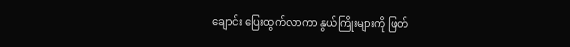ချောင်း ပြေးထွက်လာကာ နွယ်ကြိုးများကို ဖြတ်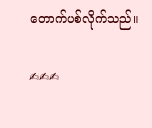တောက်ပစ်လိုက်သည်။

✍✍✍